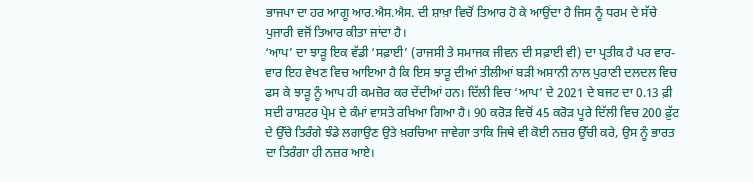ਭਾਜਪਾ ਦਾ ਹਰ ਆਗੂ ਆਰ.ਐਸ.ਐਸ. ਦੀ ਸ਼ਾਖ਼ਾ ਵਿਚੋਂ ਤਿਆਰ ਹੋ ਕੇ ਆਉਂਦਾ ਹੈ ਜਿਸ ਨੂੰ ਧਰਮ ਦੇ ਸੱਚੇ ਪੁਜਾਰੀ ਵਜੋਂ ਤਿਆਰ ਕੀਤਾ ਜਾਂਦਾ ਹੈ।
‘ਆਪ’ ਦਾ ਝਾੜੂ ਇਕ ਵੱਡੀ ‘ਸਫ਼ਾਈ’ (ਰਾਜਸੀ ਤੇ ਸਮਾਜਕ ਜੀਵਨ ਦੀ ਸਫ਼ਾਈ ਵੀ) ਦਾ ਪ੍ਰਤੀਕ ਹੈ ਪਰ ਵਾਰ-ਵਾਰ ਇਹ ਵੇਖਣ ਵਿਚ ਆਇਆ ਹੈ ਕਿ ਇਸ ਝਾੜੂ ਦੀਆਂ ਤੀਲੀਆਂ ਬੜੀ ਅਸਾਨੀ ਨਾਲ ਪੁਰਾਣੀ ਦਲਦਲ ਵਿਚ ਫਸ ਕੇ ਝਾੜੂ ਨੂੰ ਆਪ ਹੀ ਕਮਜ਼ੋਰ ਕਰ ਦੇਂਦੀਆਂ ਹਨ। ਦਿੱਲੀ ਵਿਚ ‘ਆਪ’ ਦੇ 2021 ਦੇ ਬਜਟ ਦਾ 0.13 ਫ਼ੀ ਸਦੀ ਰਾਸ਼ਟਰ ਪ੍ਰੇਮ ਦੇ ਕੰਮਾਂ ਵਾਸਤੇ ਰਖਿਆ ਗਿਆ ਹੈ। 90 ਕਰੋੜ ਵਿਚੋਂ 45 ਕਰੋੜ ਪੂਰੇ ਦਿੱਲੀ ਵਿਚ 200 ਫ਼ੁੱਟ ਦੇ ਉੱਚੇ ਤਿਰੰਗੇ ਝੰਡੇ ਲਗਾਉਣ ਉਤੇ ਖ਼ਰਚਿਆ ਜਾਵੇਗਾ ਤਾਕਿ ਜਿਥੇ ਵੀ ਕੋਈ ਨਜ਼ਰ ਉੱਚੀ ਕਰੇ, ਉਸ ਨੂੰ ਭਾਰਤ ਦਾ ਤਿਰੰਗਾ ਹੀ ਨਜ਼ਰ ਆਏ।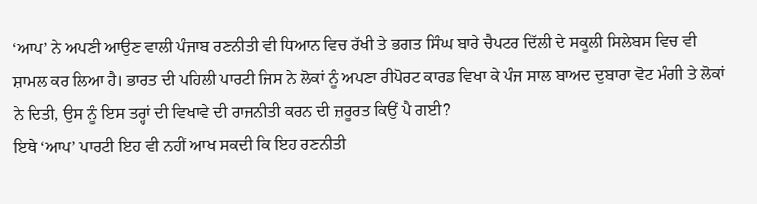‘ਆਪ’ ਨੇ ਅਪਣੀ ਆਉਣ ਵਾਲੀ ਪੰਜਾਬ ਰਣਨੀਤੀ ਵੀ ਧਿਆਨ ਵਿਚ ਰੱਖੀ ਤੇ ਭਗਤ ਸਿੰਘ ਬਾਰੇ ਚੈਪਟਰ ਦਿੱਲੀ ਦੇ ਸਕੂਲੀ ਸਿਲੇਬਸ ਵਿਚ ਵੀ ਸ਼ਾਮਲ ਕਰ ਲਿਆ ਹੈ। ਭਾਰਤ ਦੀ ਪਹਿਲੀ ਪਾਰਟੀ ਜਿਸ ਨੇ ਲੋਕਾਂ ਨੂੰ ਅਪਣਾ ਰੀਪੋਰਟ ਕਾਰਡ ਵਿਖਾ ਕੇ ਪੰਜ ਸਾਲ ਬਾਅਦ ਦੁਬਾਰਾ ਵੋਟ ਮੰਗੀ ਤੇ ਲੋਕਾਂ ਨੇ ਦਿਤੀ, ਉਸ ਨੂੰ ਇਸ ਤਰ੍ਹਾਂ ਦੀ ਵਿਖਾਵੇ ਦੀ ਰਾਜਨੀਤੀ ਕਰਨ ਦੀ ਜ਼ਰੂਰਤ ਕਿਉਂ ਪੈ ਗਈ?
ਇਥੇ ‘ਆਪ’ ਪਾਰਟੀ ਇਹ ਵੀ ਨਹੀਂ ਆਖ ਸਕਦੀ ਕਿ ਇਹ ਰਣਨੀਤੀ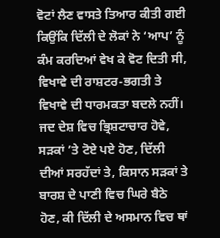ਵੋਟਾਂ ਲੈਣ ਵਾਸਤੇ ਤਿਆਰ ਕੀਤੀ ਗਈ ਕਿਉਂਕਿ ਦਿੱਲੀ ਦੇ ਲੋਕਾਂ ਨੇ ‘ਆਪ’ ਨੂੰ ਕੰਮ ਕਰਦਿਆਂ ਵੇਖ ਕੇ ਵੋਟ ਦਿਤੀ ਸੀ, ਵਿਖਾਵੇ ਦੀ ਰਾਸ਼ਟਰ-ਭਗਤੀ ਤੇ ਵਿਖਾਵੇ ਦੀ ਧਾਰਮਕਤਾ ਬਦਲੇ ਨਹੀਂ। ਜਦ ਦੇਸ਼ ਵਿਚ ਭ੍ਰਿਸ਼ਟਾਚਾਰ ਹੋਵੇ, ਸੜਕਾਂ ’ਤੇ ਟੋਏ ਪਏ ਹੋਣ, ਦਿੱਲੀ ਦੀਆਂ ਸਰਹੱਦਾਂ ਤੇ, ਕਿਸਾਨ ਸੜਕਾਂ ਤੇ ਬਾਰਸ਼ ਦੇ ਪਾਣੀ ਵਿਚ ਘਿਰੇ ਬੈਠੇ ਹੋਣ, ਕੀ ਦਿੱਲੀ ਦੇ ਅਸਮਾਨ ਵਿਚ ਥਾਂ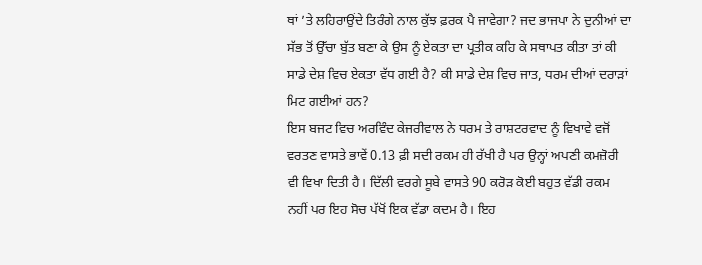ਥਾਂ ’ਤੇ ਲਹਿਰਾਉਂਦੇ ਤਿਰੰਗੇ ਨਾਲ ਕੁੱਝ ਫ਼ਰਕ ਪੈ ਜਾਵੇਗਾ? ਜਦ ਭਾਜਪਾ ਨੇ ਦੁਨੀਆਂ ਦਾ ਸੱਭ ਤੋਂ ਉੱਚਾ ਬੁੱਤ ਬਣਾ ਕੇ ਉਸ ਨੂੰ ਏਕਤਾ ਦਾ ਪ੍ਰਤੀਕ ਕਹਿ ਕੇ ਸਥਾਪਤ ਕੀਤਾ ਤਾਂ ਕੀ ਸਾਡੇ ਦੇਸ਼ ਵਿਚ ਏਕਤਾ ਵੱਧ ਗਈ ਹੈ? ਕੀ ਸਾਡੇ ਦੇਸ਼ ਵਿਚ ਜਾਤ, ਧਰਮ ਦੀਆਂ ਦਰਾੜਾਂ ਮਿਟ ਗਈਆਂ ਹਨ?
ਇਸ ਬਜਟ ਵਿਚ ਅਰਵਿੰਦ ਕੇਜਰੀਵਾਲ ਨੇ ਧਰਮ ਤੇ ਰਾਸ਼ਟਰਵਾਦ ਨੂੰ ਵਿਖਾਵੇ ਵਜੋਂ ਵਰਤਣ ਵਾਸਤੇ ਭਾਵੇਂ 0.13 ਫ਼ੀ ਸਦੀ ਰਕਮ ਹੀ ਰੱਖੀ ਹੈ ਪਰ ਉਨ੍ਹਾਂ ਅਪਣੀ ਕਮਜ਼ੋਰੀ ਵੀ ਵਿਖਾ ਦਿਤੀ ਹੈ। ਦਿੱਲੀ ਵਰਗੇ ਸੂਬੇ ਵਾਸਤੇ 90 ਕਰੋੜ ਕੋਈ ਬਹੁਤ ਵੱਡੀ ਰਕਮ ਨਹੀਂ ਪਰ ਇਹ ਸੋਚ ਪੱਖੋਂ ਇਕ ਵੱਡਾ ਕਦਮ ਹੈ। ਇਹ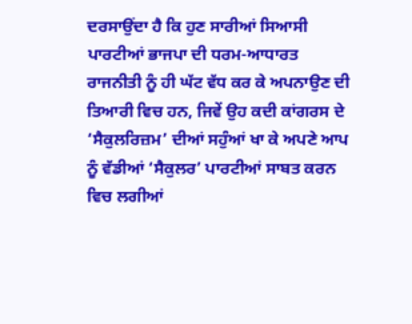ਦਰਸਾਉਂਦਾ ਹੈ ਕਿ ਹੁਣ ਸਾਰੀਆਂ ਸਿਆਸੀ ਪਾਰਟੀਆਂ ਭਾਜਪਾ ਦੀ ਧਰਮ-ਆਧਾਰਤ ਰਾਜਨੀਤੀ ਨੂੰ ਹੀ ਘੱਟ ਵੱਧ ਕਰ ਕੇ ਅਪਨਾਉਣ ਦੀ ਤਿਆਰੀ ਵਿਚ ਹਨ, ਜਿਵੇਂ ਉਹ ਕਦੀ ਕਾਂਗਰਸ ਦੇ ‘ਸੈਕੁਲਰਿਜ਼ਮ’ ਦੀਆਂ ਸਹੁੰਆਂ ਖਾ ਕੇ ਅਪਣੇ ਆਪ ਨੂੰ ਵੱਡੀਆਂ ‘ਸੈਕੁਲਰ’ ਪਾਰਟੀਆਂ ਸਾਬਤ ਕਰਨ ਵਿਚ ਲਗੀਆਂ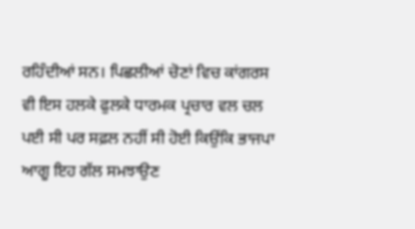ਰਹਿੰਦੀਆਂ ਸਨ। ਪਿਛਲੀਆਂ ਚੋਣਾਂ ਵਿਚ ਕਾਂਗਰਸ ਵੀ ਇਸ ਹਲਕੇ ਫੁਲਕੇ ਧਾਰਮਕ ਪ੍ਰਚਾਰ ਵਲ ਚਲ ਪਈ ਸੀ ਪਰ ਸਫ਼ਲ ਨਹੀਂ ਸੀ ਹੋਈ ਕਿਉਂਕਿ ਭਾਜਪਾ ਆਗੂ ਇਹ ਗੱਲ ਸਮਝਾਉਣ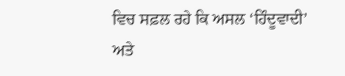ਵਿਚ ਸਫ਼ਲ ਰਹੇ ਕਿ ਅਸਲ ‘ਹਿੰਦੂਵਾਦੀ’ ਅਤੇ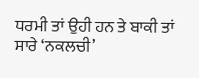ਧਰਮੀ ਤਾਂ ਉਹੀ ਹਨ ਤੇ ਬਾਕੀ ਤਾਂ ਸਾਰੇ ‘ਨਕਲਚੀ’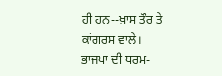ਹੀ ਹਨ--ਖ਼ਾਸ ਤੌਰ ਤੇ ਕਾਂਗਰਸ ਵਾਲੇ।
ਭਾਜਪਾ ਦੀ ਧਰਮ-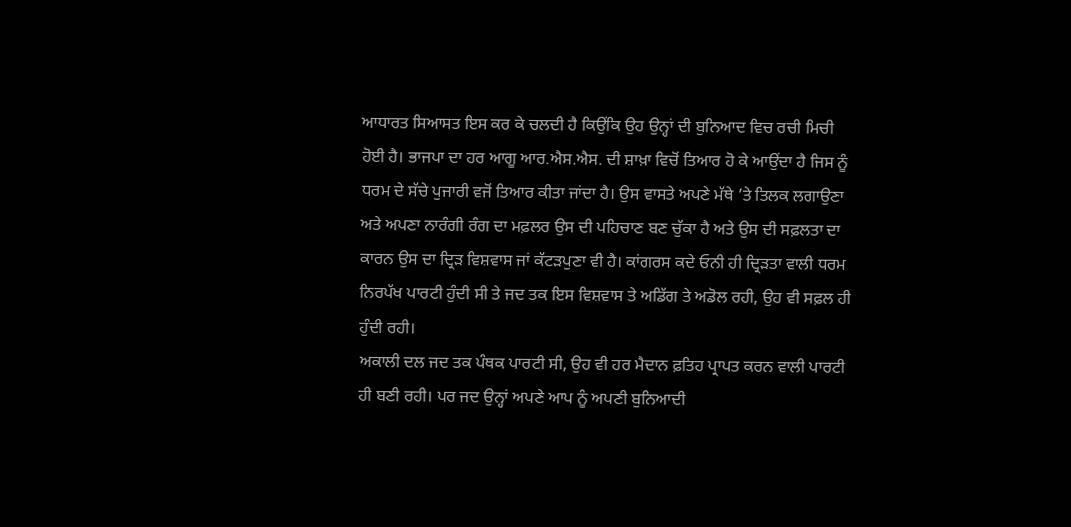ਆਧਾਰਤ ਸਿਆਸਤ ਇਸ ਕਰ ਕੇ ਚਲਦੀ ਹੈ ਕਿਉਂਕਿ ਉਹ ਉਨ੍ਹਾਂ ਦੀ ਬੁਨਿਆਦ ਵਿਚ ਰਚੀ ਮਿਚੀ ਹੋਈ ਹੈ। ਭਾਜਪਾ ਦਾ ਹਰ ਆਗੂ ਆਰ.ਐਸ.ਐਸ. ਦੀ ਸ਼ਾਖ਼ਾ ਵਿਚੋਂ ਤਿਆਰ ਹੋ ਕੇ ਆਉਂਦਾ ਹੈ ਜਿਸ ਨੂੰ ਧਰਮ ਦੇ ਸੱਚੇ ਪੁਜਾਰੀ ਵਜੋਂ ਤਿਆਰ ਕੀਤਾ ਜਾਂਦਾ ਹੈ। ਉਸ ਵਾਸਤੇ ਅਪਣੇ ਮੱਥੇ ’ਤੇ ਤਿਲਕ ਲਗਾਉਣਾ ਅਤੇ ਅਪਣਾ ਨਾਰੰਗੀ ਰੰਗ ਦਾ ਮਫ਼ਲਰ ਉਸ ਦੀ ਪਹਿਚਾਣ ਬਣ ਚੁੱਕਾ ਹੈ ਅਤੇ ਉਸ ਦੀ ਸਫ਼ਲਤਾ ਦਾ ਕਾਰਨ ਉਸ ਦਾ ਦ੍ਰਿੜ ਵਿਸ਼ਵਾਸ ਜਾਂ ਕੱਟੜਪੁਣਾ ਵੀ ਹੈ। ਕਾਂਗਰਸ ਕਦੇ ਓਨੀ ਹੀ ਦ੍ਰਿੜਤਾ ਵਾਲੀ ਧਰਮ ਨਿਰਪੱਖ ਪਾਰਟੀ ਹੁੰਦੀ ਸੀ ਤੇ ਜਦ ਤਕ ਇਸ ਵਿਸ਼ਵਾਸ ਤੇ ਅਡਿੱਗ ਤੇ ਅਡੋਲ ਰਹੀ, ਉਹ ਵੀ ਸਫ਼ਲ ਹੀ ਹੁੰਦੀ ਰਹੀ।
ਅਕਾਲੀ ਦਲ ਜਦ ਤਕ ਪੰਥਕ ਪਾਰਟੀ ਸੀ, ਉਹ ਵੀ ਹਰ ਮੈਦਾਨ ਫ਼ਤਿਹ ਪ੍ਰਾਪਤ ਕਰਨ ਵਾਲੀ ਪਾਰਟੀ ਹੀ ਬਣੀ ਰਹੀ। ਪਰ ਜਦ ਉਨ੍ਹਾਂ ਅਪਣੇ ਆਪ ਨੂੰ ਅਪਣੀ ਬੁਨਿਆਦੀ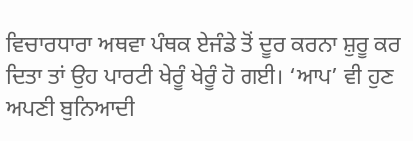ਵਿਚਾਰਧਾਰਾ ਅਥਵਾ ਪੰਥਕ ਏਜੰਡੇ ਤੋਂ ਦੂਰ ਕਰਨਾ ਸ਼ੁਰੂ ਕਰ ਦਿਤਾ ਤਾਂ ਉਹ ਪਾਰਟੀ ਖੇਰੂੰ ਖੇਰੂੰ ਹੋ ਗਈ। ‘ਆਪ’ ਵੀ ਹੁਣ ਅਪਣੀ ਬੁਨਿਆਦੀ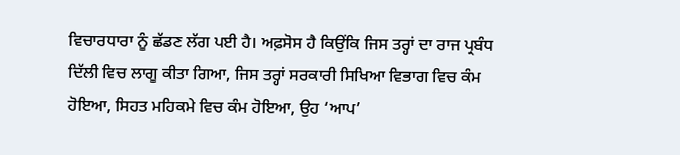ਵਿਚਾਰਧਾਰਾ ਨੂੰ ਛੱਡਣ ਲੱਗ ਪਈ ਹੈ। ਅਫ਼ਸੋਸ ਹੈ ਕਿਉਂਕਿ ਜਿਸ ਤਰ੍ਹਾਂ ਦਾ ਰਾਜ ਪ੍ਰਬੰਧ ਦਿੱਲੀ ਵਿਚ ਲਾਗੂ ਕੀਤਾ ਗਿਆ, ਜਿਸ ਤਰ੍ਹਾਂ ਸਰਕਾਰੀ ਸਿਖਿਆ ਵਿਭਾਗ ਵਿਚ ਕੰਮ ਹੋਇਆ, ਸਿਹਤ ਮਹਿਕਮੇ ਵਿਚ ਕੰਮ ਹੋਇਆ, ਉਹ ‘ਆਪ’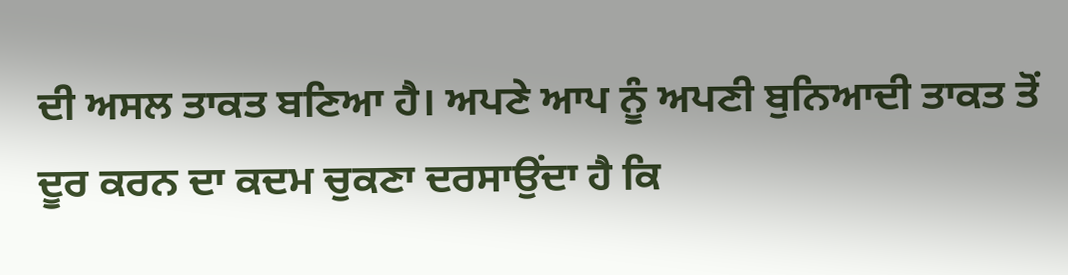ਦੀ ਅਸਲ ਤਾਕਤ ਬਣਿਆ ਹੈ। ਅਪਣੇ ਆਪ ਨੂੰ ਅਪਣੀ ਬੁਨਿਆਦੀ ਤਾਕਤ ਤੋਂ ਦੂਰ ਕਰਨ ਦਾ ਕਦਮ ਚੁਕਣਾ ਦਰਸਾਉਂਦਾ ਹੈ ਕਿ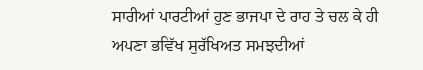ਸਾਰੀਆਂ ਪਾਰਟੀਆਂ ਹੁਣ ਭਾਜਪਾ ਦੇ ਰਾਹ ਤੇ ਚਲ ਕੇ ਹੀ ਅਪਣਾ ਭਵਿੱਖ ਸੁਰੱਖਿਅਤ ਸਮਝਦੀਆਂ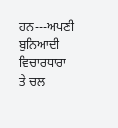ਹਨ---ਅਪਣੀ ਬੁਨਿਆਦੀ ਵਿਚਾਰਧਾਰਾ ਤੇ ਚਲ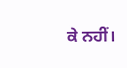ਕੇ ਨਹੀਂ।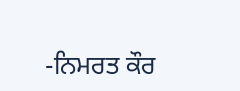-ਨਿਮਰਤ ਕੌਰ